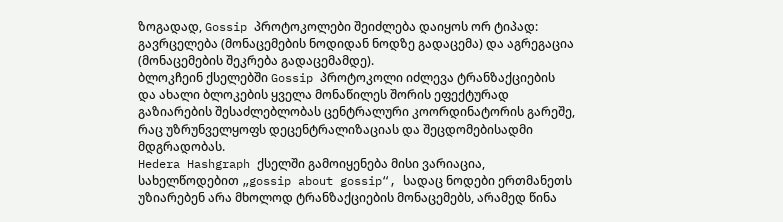ზოგადად, Gossip პროტოკოლები შეიძლება დაიყოს ორ ტიპად: გავრცელება (მონაცემების ნოდიდან ნოდზე გადაცემა) და აგრეგაცია (მონაცემების შეკრება გადაცემამდე).
ბლოკჩეინ ქსელებში Gossip პროტოკოლი იძლევა ტრანზაქციების და ახალი ბლოკების ყველა მონაწილეს შორის ეფექტურად გაზიარების შესაძლებლობას ცენტრალური კოორდინატორის გარეშე, რაც უზრუნველყოფს დეცენტრალიზაციას და შეცდომებისადმი მდგრადობას.
Hedera Hashgraph ქსელში გამოიყენება მისი ვარიაცია, სახელწოდებით „gossip about gossip“, სადაც ნოდები ერთმანეთს უზიარებენ არა მხოლოდ ტრანზაქციების მონაცემებს, არამედ წინა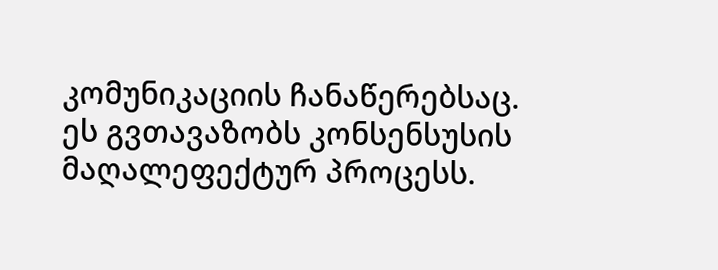კომუნიკაციის ჩანაწერებსაც. ეს გვთავაზობს კონსენსუსის მაღალეფექტურ პროცესს.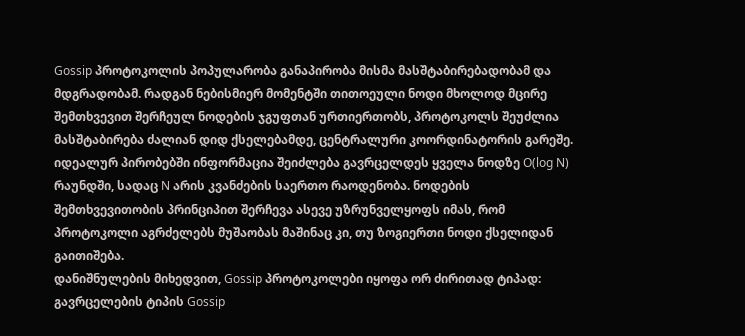Gossip პროტოკოლის პოპულარობა განაპირობა მისმა მასშტაბირებადობამ და მდგრადობამ. რადგან ნებისმიერ მომენტში თითოეული ნოდი მხოლოდ მცირე შემთხვევით შერჩეულ ნოდების ჯგუფთან ურთიერთობს, პროტოკოლს შეუძლია მასშტაბირება ძალიან დიდ ქსელებამდე, ცენტრალური კოორდინატორის გარეშე. იდეალურ პირობებში ინფორმაცია შეიძლება გავრცელდეს ყველა ნოდზე O(log N) რაუნდში, სადაც N არის კვანძების საერთო რაოდენობა. ნოდების შემთხვევითობის პრინციპით შერჩევა ასევე უზრუნველყოფს იმას, რომ პროტოკოლი აგრძელებს მუშაობას მაშინაც კი, თუ ზოგიერთი ნოდი ქსელიდან გაითიშება.
დანიშნულების მიხედვით, Gossip პროტოკოლები იყოფა ორ ძირითად ტიპად:
გავრცელების ტიპის Gossip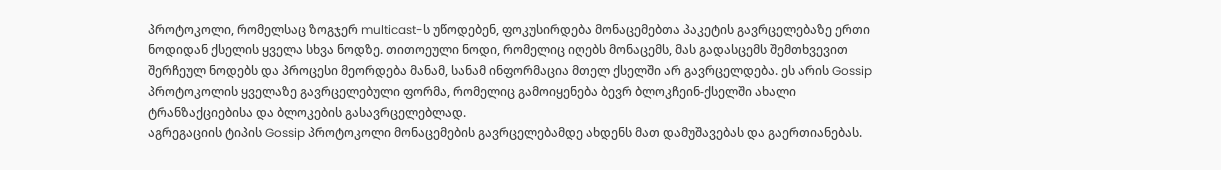პროტოკოლი, რომელსაც ზოგჯერ multicast-ს უწოდებენ, ფოკუსირდება მონაცემებთა პაკეტის გავრცელებაზე ერთი ნოდიდან ქსელის ყველა სხვა ნოდზე. თითოეული ნოდი, რომელიც იღებს მონაცემს, მას გადასცემს შემთხვევით შერჩეულ ნოდებს და პროცესი მეორდება მანამ, სანამ ინფორმაცია მთელ ქსელში არ გავრცელდება. ეს არის Gossip პროტოკოლის ყველაზე გავრცელებული ფორმა, რომელიც გამოიყენება ბევრ ბლოკჩეინ-ქსელში ახალი ტრანზაქციებისა და ბლოკების გასავრცელებლად.
აგრეგაციის ტიპის Gossip პროტოკოლი მონაცემების გავრცელებამდე ახდენს მათ დამუშავებას და გაერთიანებას.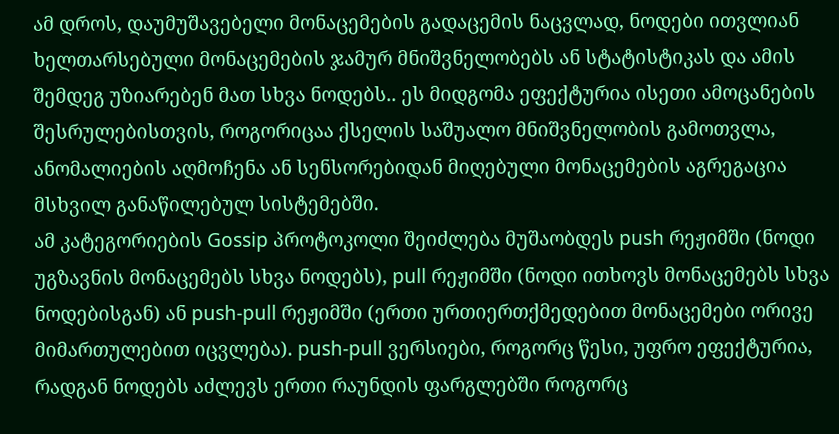ამ დროს, დაუმუშავებელი მონაცემების გადაცემის ნაცვლად, ნოდები ითვლიან ხელთარსებული მონაცემების ჯამურ მნიშვნელობებს ან სტატისტიკას და ამის შემდეგ უზიარებენ მათ სხვა ნოდებს.. ეს მიდგომა ეფექტურია ისეთი ამოცანების შესრულებისთვის, როგორიცაა ქსელის საშუალო მნიშვნელობის გამოთვლა, ანომალიების აღმოჩენა ან სენსორებიდან მიღებული მონაცემების აგრეგაცია მსხვილ განაწილებულ სისტემებში.
ამ კატეგორიების Gossip პროტოკოლი შეიძლება მუშაობდეს push რეჟიმში (ნოდი უგზავნის მონაცემებს სხვა ნოდებს), pull რეჟიმში (ნოდი ითხოვს მონაცემებს სხვა ნოდებისგან) ან push-pull რეჟიმში (ერთი ურთიერთქმედებით მონაცემები ორივე მიმართულებით იცვლება). push-pull ვერსიები, როგორც წესი, უფრო ეფექტურია, რადგან ნოდებს აძლევს ერთი რაუნდის ფარგლებში როგორც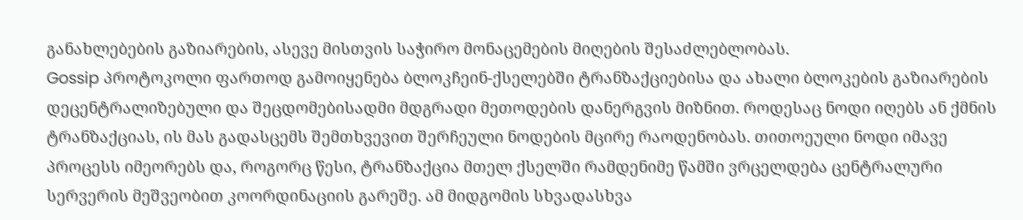განახლებების გაზიარების, ასევე მისთვის საჭირო მონაცემების მიღების შესაძლებლობას.
Gossip პროტოკოლი ფართოდ გამოიყენება ბლოკჩეინ-ქსელებში ტრანზაქციებისა და ახალი ბლოკების გაზიარების დეცენტრალიზებული და შეცდომებისადმი მდგრადი მეთოდების დანერგვის მიზნით. როდესაც ნოდი იღებს ან ქმნის ტრანზაქციას, ის მას გადასცემს შემთხვევით შერჩეული ნოდების მცირე რაოდენობას. თითოეული ნოდი იმავე პროცესს იმეორებს და, როგორც წესი, ტრანზაქცია მთელ ქსელში რამდენიმე წამში ვრცელდება ცენტრალური სერვერის მეშვეობით კოორდინაციის გარეშე. ამ მიდგომის სხვადასხვა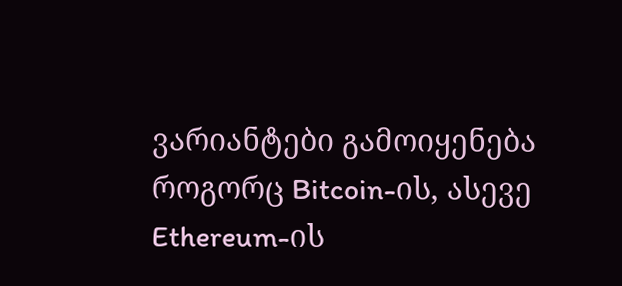ვარიანტები გამოიყენება როგორც Bitcoin-ის, ასევე Ethereum-ის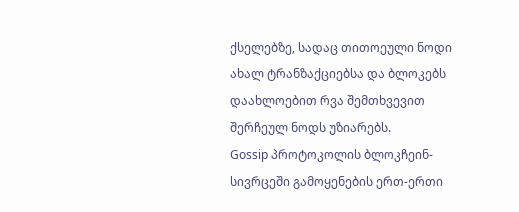ქსელებზე, სადაც თითოეული ნოდი ახალ ტრანზაქციებსა და ბლოკებს დაახლოებით რვა შემთხვევით შერჩეულ ნოდს უზიარებს.
Gossip პროტოკოლის ბლოკჩეინ-სივრცეში გამოყენების ერთ-ერთი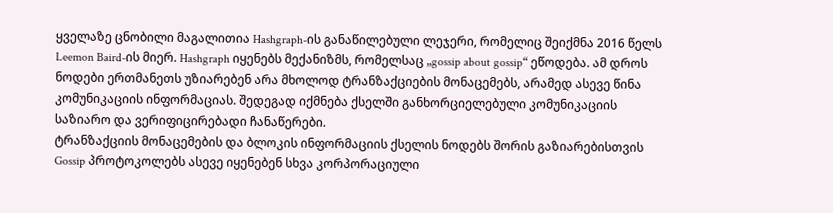ყველაზე ცნობილი მაგალითია Hashgraph-ის განაწილებული ლეჯერი, რომელიც შეიქმნა 2016 წელს Leemon Baird-ის მიერ. Hashgraph იყენებს მექანიზმს, რომელსაც „gossip about gossip“ ეწოდება. ამ დროს ნოდები ერთმანეთს უზიარებენ არა მხოლოდ ტრანზაქციების მონაცემებს, არამედ ასევე წინა კომუნიკაციის ინფორმაციას. შედეგად იქმნება ქსელში განხორციელებული კომუნიკაციის საზიარო და ვერიფიცირებადი ჩანაწერები.
ტრანზაქციის მონაცემების და ბლოკის ინფორმაციის ქსელის ნოდებს შორის გაზიარებისთვის Gossip პროტოკოლებს ასევე იყენებენ სხვა კორპორაციული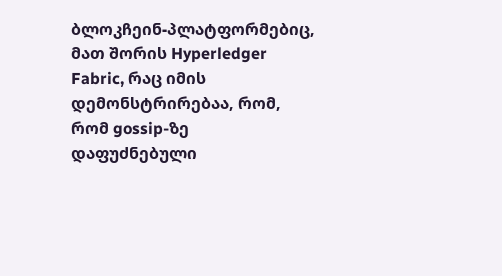ბლოკჩეინ-პლატფორმებიც, მათ შორის Hyperledger Fabric, რაც იმის დემონსტრირებაა, რომ, რომ gossip-ზე დაფუძნებული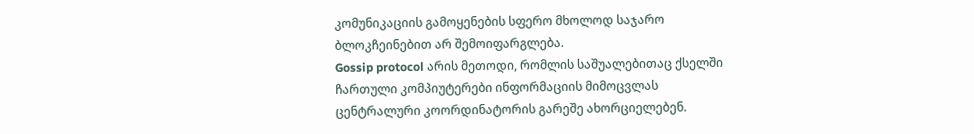კომუნიკაციის გამოყენების სფერო მხოლოდ საჯარო ბლოკჩეინებით არ შემოიფარგლება.
Gossip protocol არის მეთოდი, რომლის საშუალებითაც ქსელში ჩართული კომპიუტერები ინფორმაციის მიმოცვლას ცენტრალური კოორდინატორის გარეშე ახორციელებენ.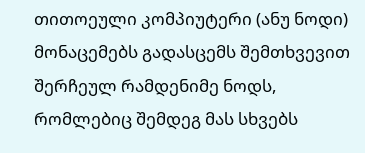თითოეული კომპიუტერი (ანუ ნოდი) მონაცემებს გადასცემს შემთხვევით შერჩეულ რამდენიმე ნოდს, რომლებიც შემდეგ მას სხვებს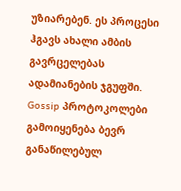უზიარებენ. ეს პროცესი ჰგავს ახალი ამბის გავრცელებას ადამიანების ჯგუფში. Gossip პროტოკოლები გამოიყენება ბევრ განაწილებულ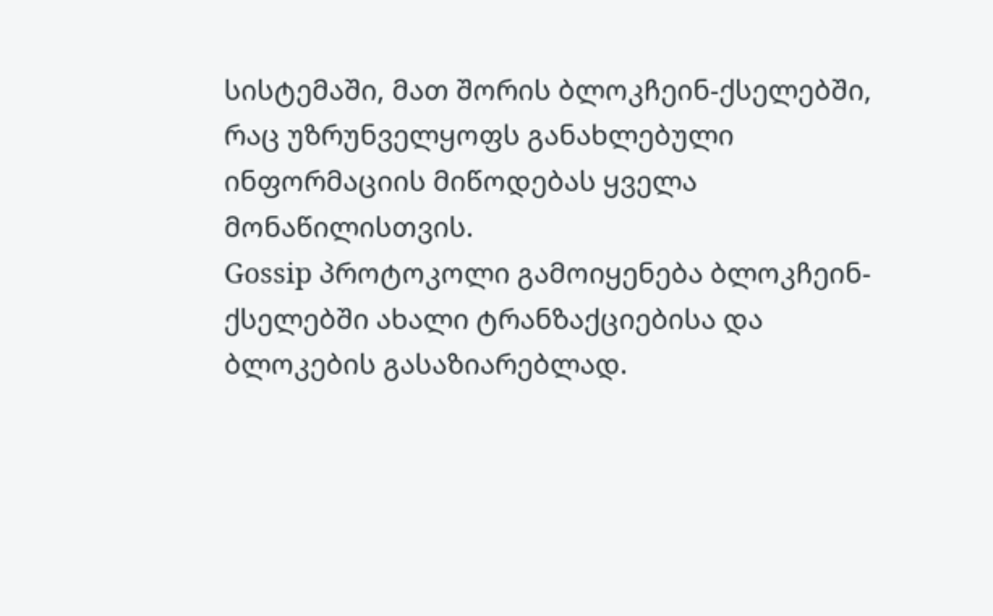სისტემაში, მათ შორის ბლოკჩეინ-ქსელებში, რაც უზრუნველყოფს განახლებული ინფორმაციის მიწოდებას ყველა მონაწილისთვის.
Gossip პროტოკოლი გამოიყენება ბლოკჩეინ-ქსელებში ახალი ტრანზაქციებისა და ბლოკების გასაზიარებლად.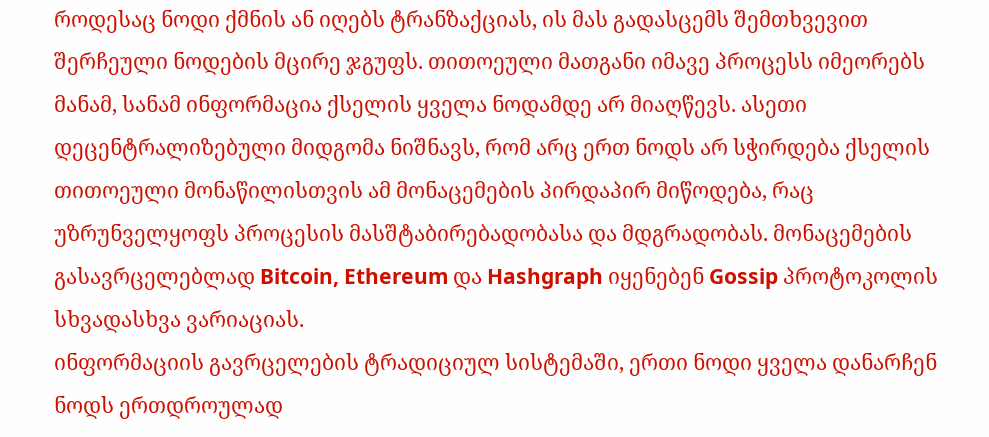როდესაც ნოდი ქმნის ან იღებს ტრანზაქციას, ის მას გადასცემს შემთხვევით შერჩეული ნოდების მცირე ჯგუფს. თითოეული მათგანი იმავე პროცესს იმეორებს მანამ, სანამ ინფორმაცია ქსელის ყველა ნოდამდე არ მიაღწევს. ასეთი დეცენტრალიზებული მიდგომა ნიშნავს, რომ არც ერთ ნოდს არ სჭირდება ქსელის თითოეული მონაწილისთვის ამ მონაცემების პირდაპირ მიწოდება, რაც უზრუნველყოფს პროცესის მასშტაბირებადობასა და მდგრადობას. მონაცემების გასავრცელებლად Bitcoin, Ethereum და Hashgraph იყენებენ Gossip პროტოკოლის სხვადასხვა ვარიაციას.
ინფორმაციის გავრცელების ტრადიციულ სისტემაში, ერთი ნოდი ყველა დანარჩენ ნოდს ერთდროულად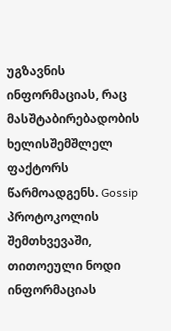უგზავნის ინფორმაციას, რაც მასშტაბირებადობის ხელისშემშლელ ფაქტორს წარმოადგენს. Gossip პროტოკოლის შემთხვევაში, თითოეული ნოდი ინფორმაციას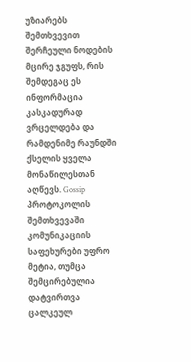უზიარებს შემთხვევით შერჩეული ნოდების მცირე ჯგუფს, რის შემდეგაც ეს ინფორმაცია კასკადურად ვრცელდება და რამდენიმე რაუნდში ქსელის ყველა მონაწილესთან აღწევს. Gossip პროტოკოლის შემთხვევაში კომუნიკაციის საფეხურები უფრო მეტია, თუმცა შემცირებულია დატვირთვა ცალკეულ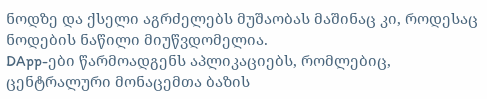ნოდზე და ქსელი აგრძელებს მუშაობას მაშინაც კი, როდესაც ნოდების ნაწილი მიუწვდომელია.
DApp-ები წარმოადგენს აპლიკაციებს, რომლებიც, ცენტრალური მონაცემთა ბაზის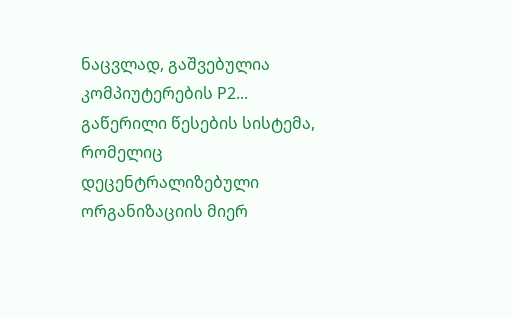ნაცვლად, გაშვებულია კომპიუტერების P2...
გაწერილი წესების სისტემა, რომელიც დეცენტრალიზებული ორგანიზაციის მიერ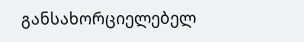განსახორციელებელ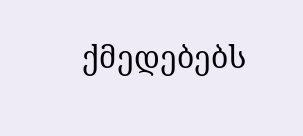ქმედებებს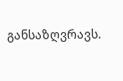განსაზღვრავს.